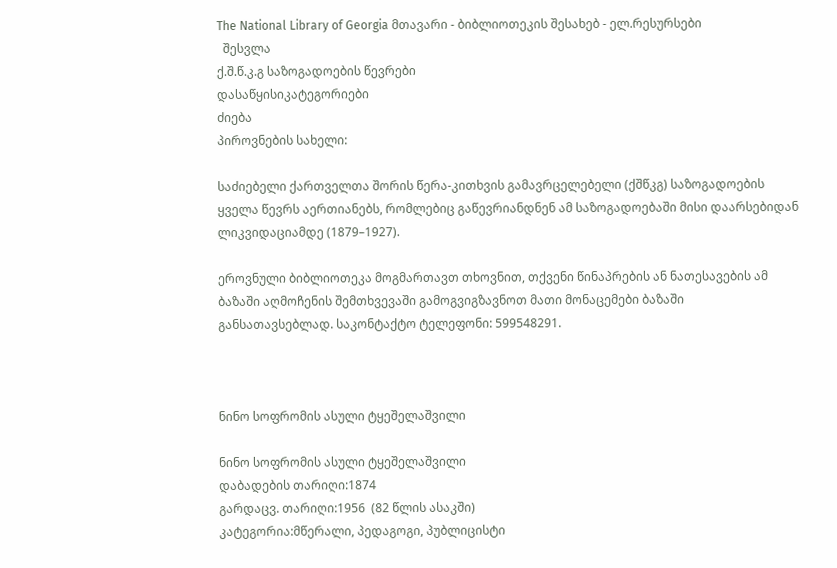The National Library of Georgia მთავარი - ბიბლიოთეკის შესახებ - ელ.რესურსები
  შესვლა
ქ.შ.წ.კ.გ საზოგადოების წევრები
დასაწყისიკატეგორიები
ძიება
პიროვნების სახელი:

საძიებელი ქართველთა შორის წერა-კითხვის გამავრცელებელი (ქშწკგ) საზოგადოების ყველა წევრს აერთიანებს, რომლებიც გაწევრიანდნენ ამ საზოგადოებაში მისი დაარსებიდან ლიკვიდაციამდე (1879–1927).

ეროვნული ბიბლიოთეკა მოგმართავთ თხოვნით, თქვენი წინაპრების ან ნათესავების ამ ბაზაში აღმოჩენის შემთხვევაში გამოგვიგზავნოთ მათი მონაცემები ბაზაში განსათავსებლად. საკონტაქტო ტელეფონი: 599548291.



ნინო სოფრომის ასული ტყეშელაშვილი

ნინო სოფრომის ასული ტყეშელაშვილი
დაბადების თარიღი:1874
გარდაცვ. თარიღი:1956  (82 წლის ასაკში)
კატეგორია:მწერალი, პედაგოგი, პუბლიცისტი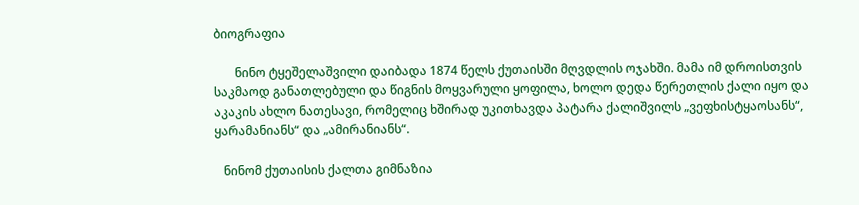ბიოგრაფია

       ნინო ტყეშელაშვილი დაიბადა 1874 წელს ქუთაისში მღვდლის ოჯახში. მამა იმ დროისთვის საკმაოდ განათლებული და წიგნის მოყვარული ყოფილა, ხოლო დედა წერეთლის ქალი იყო და აკაკის ახლო ნათესავი, რომელიც ხშირად უკითხავდა პატარა ქალიშვილს „ვეფხისტყაოსანს“, ყარამანიანს“ და „ამირანიანს“.

   ნინომ ქუთაისის ქალთა გიმნაზია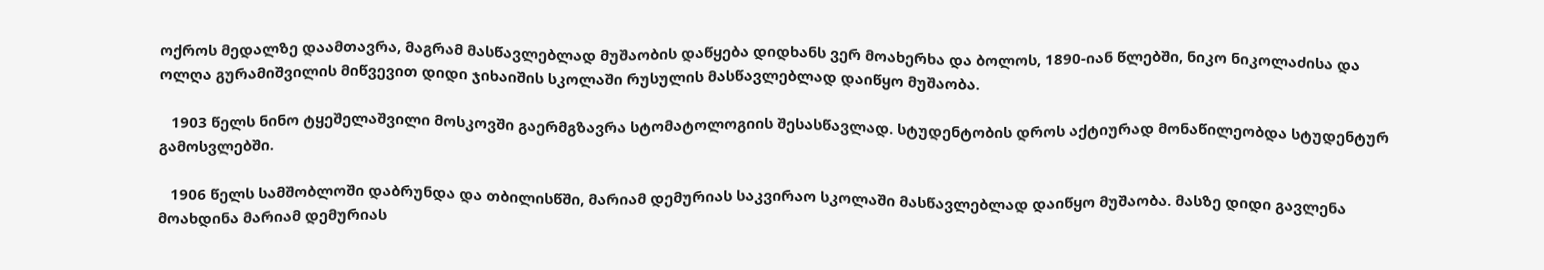ოქროს მედალზე დაამთავრა, მაგრამ მასწავლებლად მუშაობის დაწყება დიდხანს ვერ მოახერხა და ბოლოს, 1890-იან წლებში, ნიკო ნიკოლაძისა და ოლღა გურამიშვილის მიწვევით დიდი ჯიხაიშის სკოლაში რუსულის მასწავლებლად დაიწყო მუშაობა.

   1903 წელს ნინო ტყეშელაშვილი მოსკოვში გაერმგზავრა სტომატოლოგიის შესასწავლად. სტუდენტობის დროს აქტიურად მონაწილეობდა სტუდენტურ გამოსვლებში.

   1906 წელს სამშობლოში დაბრუნდა და თბილისწში, მარიამ დემურიას საკვირაო სკოლაში მასწავლებლად დაიწყო მუშაობა. მასზე დიდი გავლენა მოახდინა მარიამ დემურიას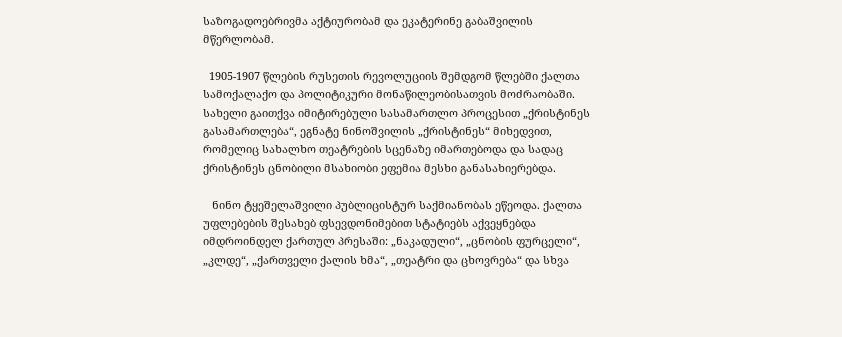საზოგადოებრივმა აქტიურობამ და ეკატერინე გაბაშვილის მწერლობამ.

  1905-1907 წლების რუსეთის რევოლუციის შემდგომ წლებში ქალთა სამოქალაქო და პოლიტიკური მონაწილეობისათვის მოძრაობაში. სახელი გაითქვა იმიტირებული სასამართლო პროცესით „ქრისტინეს გასამართლება“, ეგნატე ნინოშვილის „ქრისტინეს“ მიხედვით, რომელიც სახალხო თეატრების სცენაზე იმართებოდა და სადაც ქრისტინეს ცნობილი მსახიობი ეფემია მესხი განასახიერებდა.

   ნინო ტყეშელაშვილი პუბლიცისტურ საქმიანობას ეწეოდა. ქალთა უფლებების შესახებ ფსევდონიმებით სტატიებს აქვეყნებდა იმდროინდელ ქართულ პრესაში: „ნაკადული“, „ცნობის ფურცელი“, „კლდე“, „ქართველი ქალის ხმა“, „თეატრი და ცხოვრება“ და სხვა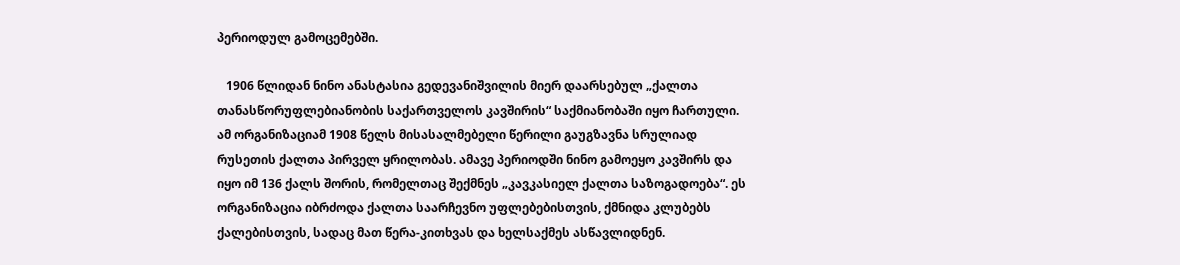პერიოდულ გამოცემებში.

   1906 წლიდან ნინო ანასტასია გედევანიშვილის მიერ დაარსებულ „ქალთა თანასწორუფლებიანობის საქართველოს კავშირის“ საქმიანობაში იყო ჩართული. ამ ორგანიზაციამ 1908 წელს მისასალმებელი წერილი გაუგზავნა სრულიად რუსეთის ქალთა პირველ ყრილობას. ამავე პერიოდში ნინო გამოეყო კავშირს და იყო იმ 136 ქალს შორის, რომელთაც შექმნეს „კავკასიელ ქალთა საზოგადოება“. ეს ორგანიზაცია იბრძოდა ქალთა საარჩევნო უფლებებისთვის, ქმნიდა კლუბებს ქალებისთვის, სადაც მათ წერა-კითხვას და ხელსაქმეს ასწავლიდნენ.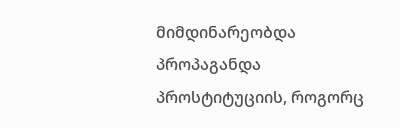მიმდინარეობდა პროპაგანდა პროსტიტუციის, როგორც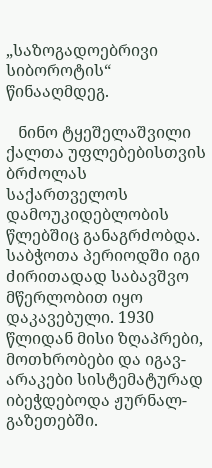„საზოგადოებრივი სიბოროტის“ წინააღმდეგ.

   ნინო ტყეშელაშვილი ქალთა უფლებებისთვის ბრძოლას საქართველოს დამოუკიდებლობის წლებშიც განაგრძობდა. საბჭოთა პერიოდში იგი ძირითადად საბავშვო მწერლობით იყო დაკავებული. 1930 წლიდან მისი ზღაპრები, მოთხრობები და იგავ-არაკები სისტემატურად იბეჭდებოდა ჟურნალ-გაზეთებში.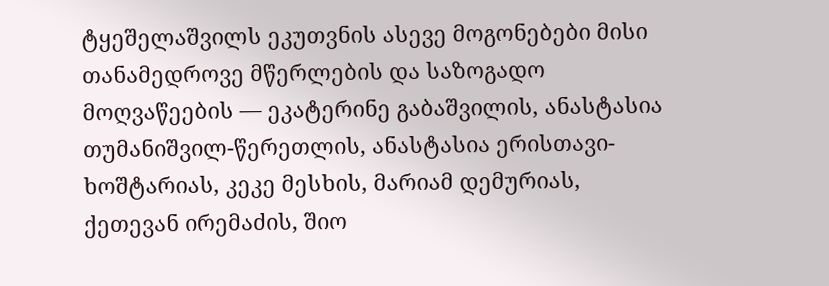ტყეშელაშვილს ეკუთვნის ასევე მოგონებები მისი თანამედროვე მწერლების და საზოგადო მოღვაწეების — ეკატერინე გაბაშვილის, ანასტასია თუმანიშვილ-წერეთლის, ანასტასია ერისთავი-ხოშტარიას, კეკე მესხის, მარიამ დემურიას, ქეთევან ირემაძის, შიო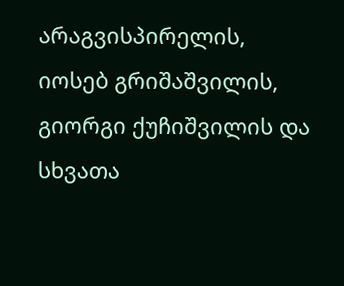არაგვისპირელის, იოსებ გრიშაშვილის, გიორგი ქუჩიშვილის და სხვათა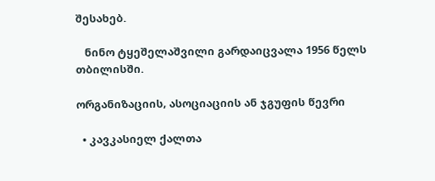შესახებ.

   ნინო ტყეშელაშვილი გარდაიცვალა 1956 წელს თბილისში.

ორგანიზაციის, ასოციაციის ან ჯგუფის წევრი

  • კავკასიელ ქალთა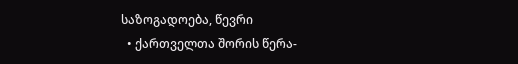საზოგადოება, წევრი
  • ქართველთა შორის წერა-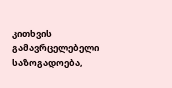კითხვის გამავრცელებელი საზოგადოება,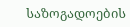საზოგადოების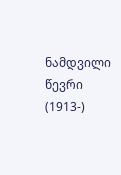ნამდვილი წევრი (1913-)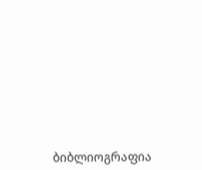ბიბლიოგრაფია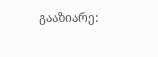გააზიარე: